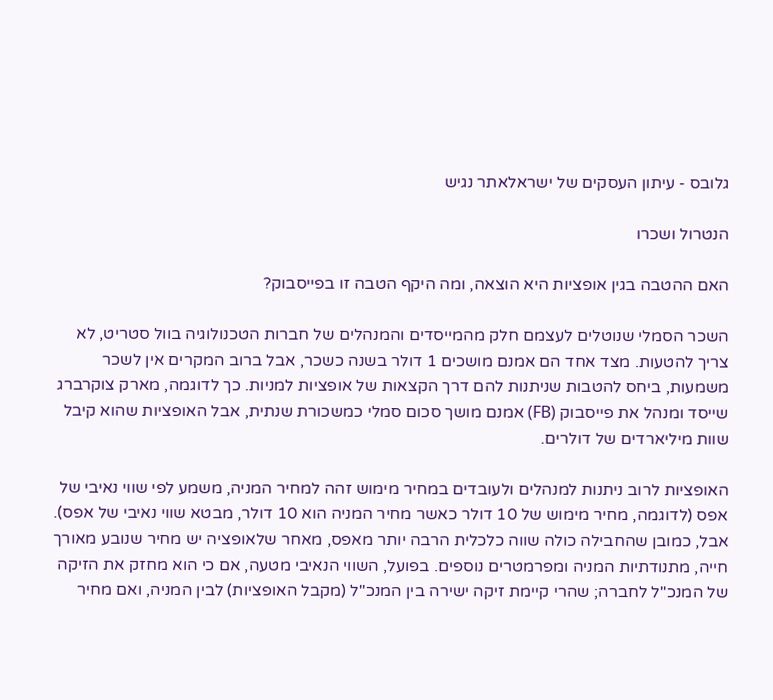גלובס - עיתון העסקים של ישראלאתר נגיש

הנטרול ושכרו

האם ההטבה בגין אופציות היא הוצאה, ומה היקף הטבה זו בפייסבוק?

השכר הסמלי שנוטלים לעצמם חלק מהמייסדים והמנהלים של חברות הטכנולוגיה בוול סטריט, לא צריך להטעות. מצד אחד הם אמנם מושכים 1 דולר בשנה כשכר, אבל ברוב המקרים אין לשכר משמעות, ביחס להטבות שניתנות להם דרך הקצאות של אופציות למניות. כך לדוגמה, מארק צוקרברג שייסד ומנהל את פייסבוק (FB) אמנם מושך סכום סמלי כמשכורת שנתית, אבל האופציות שהוא קיבל שוות מיליארדים של דולרים.

האופציות לרוב ניתנות למנהלים ולעובדים במחיר מימוש זהה למחיר המניה, משמע לפי שווי נאיבי של אפס (לדוגמה, מחיר מימוש של 10 דולר כאשר מחיר המניה הוא 10 דולר, מבטא שווי נאיבי של אפס). אבל, כמובן שהחבילה כולה שווה כלכלית הרבה יותר מאפס, מאחר שלאופציה יש מחיר שנובע מאורך חייה, מתנודתיות המניה ומפרמטרים נוספים. בפועל, השווי הנאיבי מטעה, אם כי הוא מחזק את הזיקה של המנכ"ל לחברה; שהרי קיימת זיקה ישירה בין המנכ"ל (מקבל האופציות) לבין המניה, ואם מחיר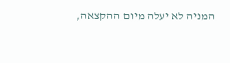המניה לא יעלה מיום ההקצאה,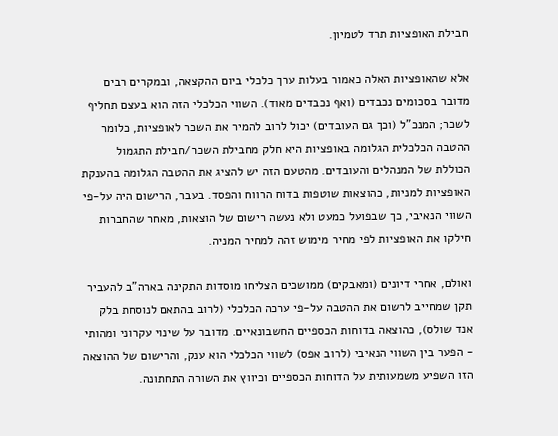חבילת האופציות תרד לטמיון.

אלא שהאופציות האלה כאמור בעלות ערך כלכלי ביום ההקצאה, ובמקרים רבים מדובר בסכומים נכבדים (ואף נכבדים מאוד). השווי הכלכלי הזה הוא בעצם תחליף לשכר; המנכ"ל (וכך גם העובדים) יכול לרוב להמיר את השכר לאופציות, כלומר ההטבה הכלכלית הגלומה באופציות היא חלק מחבילת השכר/חבילת התגמול הכוללת של המנהלים והעובדים. מהטעם הזה יש להציג את ההטבה הגלומה בהענקת האופציות למניות, כהוצאות שוטפות בדוח הרווח והפסד. בעבר, הרישום היה על-פי השווי הנאיבי, כך שבפועל כמעט ולא נעשה רישום של הוצאות, מאחר שהחברות חילקו את האופציות לפי מחיר מימוש זהה למחיר המניה.

ואולם, אחרי דיונים (ומאבקים) ממושכים הצליחו מוסדות התקינה בארה"ב להעביר תקן שמחייב לרשום את ההטבה על-פי ערכה הכלכלי (לרוב בהתאם לנוסחת בלק אנד שולס), כהוצאה בדוחות הכספיים החשבונאיים. מדובר על שינוי עקרוני ומהותי - הפער בין השווי הנאיבי (לרוב אפס) לשווי הכלכלי הוא ענק, והרישום של ההוצאה הזו השפיע משמעותית על הדוחות הכספיים וכיווץ את השורה התחתונה.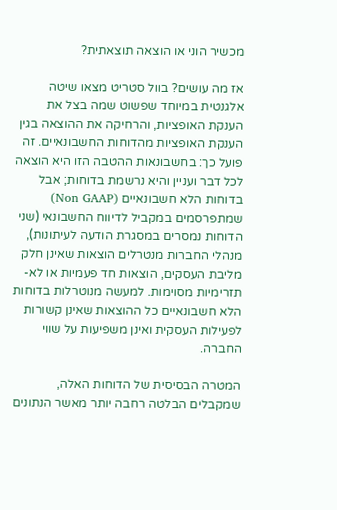מכשיר הוני או הוצאה תוצאתית?

אז מה עושים? בוול סטריט מצאו שיטה אלגנטית במיוחד שפשוט שמה בצל את הענקת האופציות, והרחיקה את ההוצאה בגין הענקת האופציות מהדוחות החשבונאיים. זה פועל כך: בחשבונאות ההטבה הזו היא הוצאה לכל דבר ועניין והיא נרשמת בדוחות; אבל בדוחות הלא חשבונאיים (Non GAAP) שמתפרסמים במקביל לדיווח החשבונאי (שני הדוחות נמסרים במסגרת הודעה לעיתונות), מנהלי החברות מנטרלים הוצאות שאינן חלק מליבת העסקים, הוצאות חד פעמיות או לא-תזרימיות מסוימות. למעשה מנוטרלות בדוחות הלא חשבונאיים כל ההוצאות שאינן קשורות לפעילות העסקית ואינן משפיעות על שווי החברה.

המטרה הבסיסית של הדוחות האלה, שמקבלים הבלטה רחבה יותר מאשר הנתונים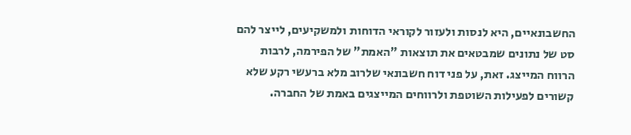החשבונאיים, היא לנסות ולעזור לקוראי הדוחות ולמשקיעים, לייצר להם סט של נתונים שמבטאים את תוצאות "האמת" של הפירמה, לרבות הרווח המייצג. זאת, על פני דוח חשבונאי שלרוב מלא ברעשי רקע שלא קשורים לפעילות השוטפת ולרווחים המייצגים באמת של החברה.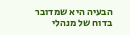הבעיה היא שמדובר בדוח של מנהלי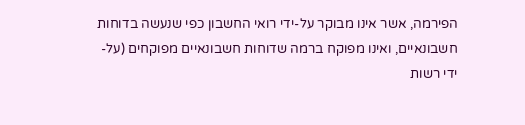הפירמה, אשר אינו מבוקר על-ידי רואי החשבון כפי שנעשה בדוחות חשבונאיים, ואינו מפוקח ברמה שדוחות חשבונאיים מפוקחים (על-ידי רשות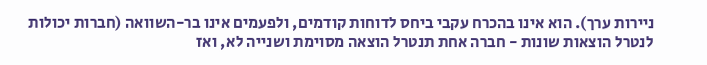ניירות ערך). הוא אינו בהכרח עקבי ביחס לדוחות קודמים, ולפעמים אינו בר-השוואה (חברות יכולות לנטרל הוצאות שונות - חברה אחת תנטרל הוצאה מסוימת ושנייה לא, ואז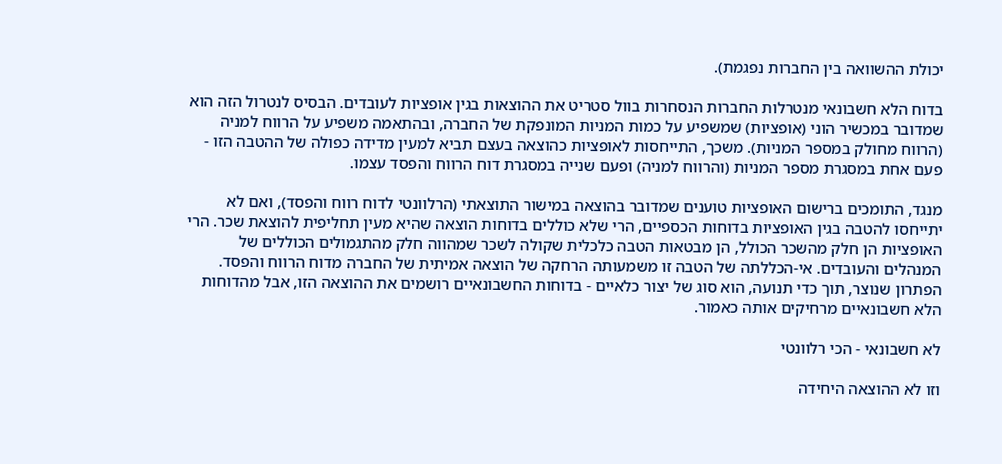יכולת ההשוואה בין החברות נפגמת).

בדוח הלא חשבונאי מנטרלות החברות הנסחרות בוול סטריט את ההוצאות בגין אופציות לעובדים. הבסיס לנטרול הזה הוא שמדובר במכשיר הוני (אופציות) שמשפיע על כמות המניות המונפקת של החברה, ובהתאמה משפיע על הרווח למניה (הרווח מחולק במספר המניות). משכך, התייחסות לאופציות כהוצאה בעצם תביא למעין מדידה כפולה של ההטבה הזו - פעם אחת במסגרת מספר המניות (והרווח למניה) ופעם שנייה במסגרת דוח הרווח והפסד עצמו.

מנגד, התומכים ברישום האופציות טוענים שמדובר בהוצאה במישור התוצאתי (הרלוונטי לדוח רווח והפסד), ואם לא יתייחסו להטבה בגין האופציות בדוחות הכספיים, הרי שלא כוללים בדוחות הוצאה שהיא מעין תחליפית להוצאת שכר. הרי האופציות הן חלק מהשכר הכולל, הן מבטאות הטבה כלכלית שקולה לשכר שמהווה חלק מהתגמולים הכוללים של המנהלים והעובדים. אי-הכללתה של הטבה זו משמעותה הרחקה של הוצאה אמיתית של החברה מדוח הרווח והפסד. הפתרון שנוצר, תוך כדי תנועה, הוא סוג של יצור כלאיים - בדוחות החשבונאיים רושמים את ההוצאה הזו, אבל מהדוחות הלא חשבונאיים מרחיקים אותה כאמור.

לא חשבונאי - הכי רלוונטי

וזו לא ההוצאה היחידה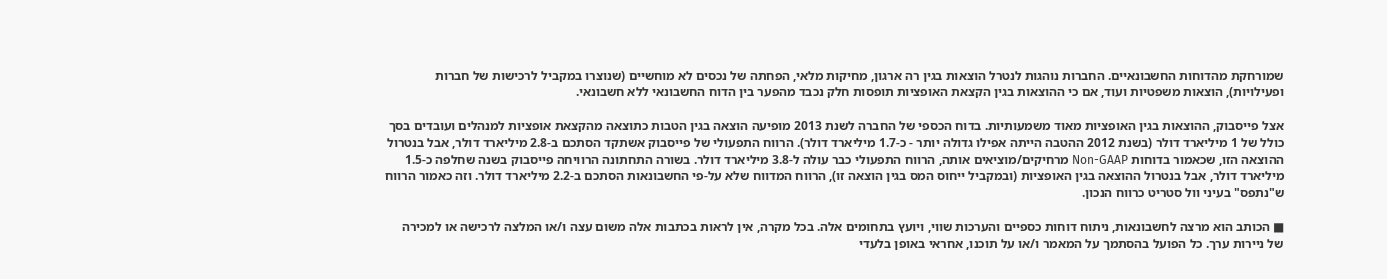שמורחקת מהדוחות החשבונאיים. החברות נוהגות לנטרל הוצאות בגין רה ארגון, מחיקות מלאי, הפחתה של נכסים לא מוחשיים (שנוצרו במקביל לרכישות של חברות ופעילויות), הוצאות משפטיות ועוד, אם כי ההוצאות בגין הקצאת האופציות תופסות חלק נכבד מהפער בין הדוח החשבונאי ללא חשבונאי.

אצל פייסבוק, ההוצאות בגין האופציות מאוד משמעותיות. בדוח הכספי של החברה לשנת 2013 מופיעה הוצאה בגין הטבות כתוצאה מהקצאת אופציות למנהלים ועובדים בסך כולל של 1 מיליארד דולר (בשנת 2012 ההטבה הייתה אפילו גדולה יותר - כ-1.7 מיליארד דולר). הרווח התפעולי של פייסבוק אשתקד הסתכם ב-2.8 מיליארד דולר, אבל בנטרול ההוצאה הזו, שכאמור בדוחות Non-GAAP מרחיקים/מוציאים אותה, הרווח התפעולי כבר עולה ל-3.8 מיליארד דולר. בשורה התחתונה הרוויחה פייסבוק בשנה שחלפה כ-1.5 מיליארד דולר, אבל בנטרול ההוצאה בגין האופציות (ובמקביל ייחוס המס בגין הוצאה זו), הרווח המדווח שלא על-פי החשבונאות הסתכם ב-2.2 מיליארד דולר. וזה כאמור הרווח ש"נתפס" בעיני וול סטריט כרווח הנכון.

■ הכותב הוא מרצה לחשבונאות, ניתוח דוחות כספיים והערכות שווי, ויועץ בתחומים אלה. בכל מקרה, אין לראות בכתבות אלה משום עצה ו/או המלצה לרכישה או למכירה של ניירות ערך. כל הפועל בהסתמך על המאמר ו/או על תוכנו, אחראי באופן בלעדי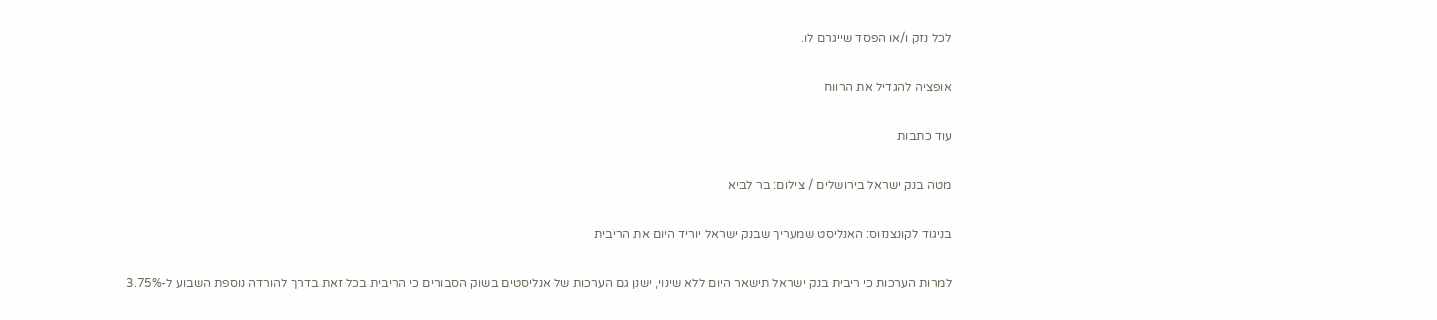לכל נזק ו/או הפסד שייגרם לו.

אופציה להגדיל את הרווח

עוד כתבות

מטה בנק ישראל בירושלים / צילום: בר לביא

בניגוד לקונצנזוס: האנליסט שמעריך שבנק ישראל יוריד היום את הריבית

למרות הערכות כי ריבית בנק ישראל תישאר היום ללא שינוי, ישנן גם הערכות של אנליסטים בשוק הסבורים כי הריבית בכל זאת בדרך להורדה נוספת השבוע ל-3.75%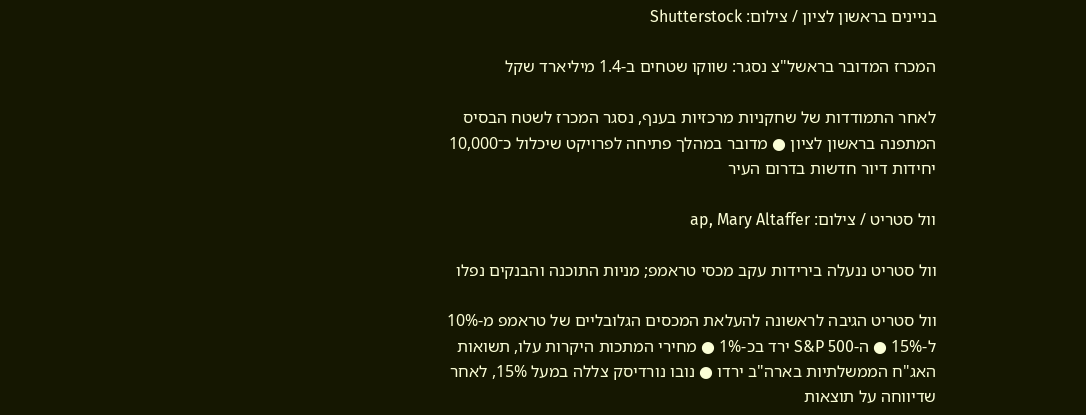בניינים בראשון לציון / צילום: Shutterstock

המכרז המדובר בראשל"צ נסגר: שווקו שטחים ב-1.4 מיליארד שקל

לאחר התמודדות של שחקניות מרכזיות בענף, נסגר המכרז לשטח הבסיס המתפנה בראשון לציון ● מדובר במהלך פתיחה לפרויקט שיכלול כ־10,000 יחידות דיור חדשות בדרום העיר

וול סטריט / צילום: ap, Mary Altaffer

וול סטריט ננעלה בירידות עקב מכסי טראמפ; מניות התוכנה והבנקים נפלו

וול סטריט הגיבה לראשונה להעלאת המכסים הגלובליים של טראמפ מ-10% ל-15% ● ה-S&P 500 ירד בכ-1% ● מחירי המתכות היקרות עלו, תשואות האג"ח הממשלתיות בארה"ב ירדו ● נובו נורדיסק צללה במעל 15%, לאחר שדיווחה על תוצאות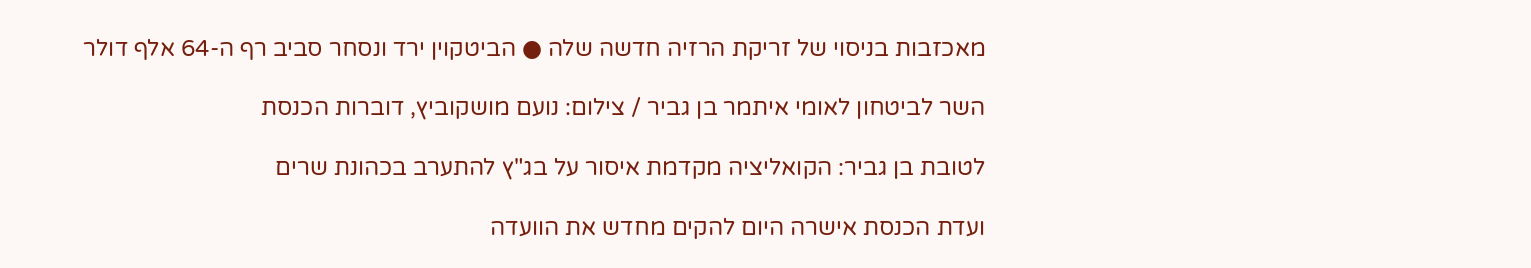מאכזבות בניסוי של זריקת הרזיה חדשה שלה ● הביטקוין ירד ונסחר סביב רף ה-64 אלף דולר

השר לביטחון לאומי איתמר בן גביר / צילום: נועם מושקוביץ, דוברות הכנסת

לטובת בן גביר: הקואליציה מקדמת איסור על בג"ץ להתערב בכהונת שרים

ועדת הכנסת אישרה היום להקים מחדש את הוועדה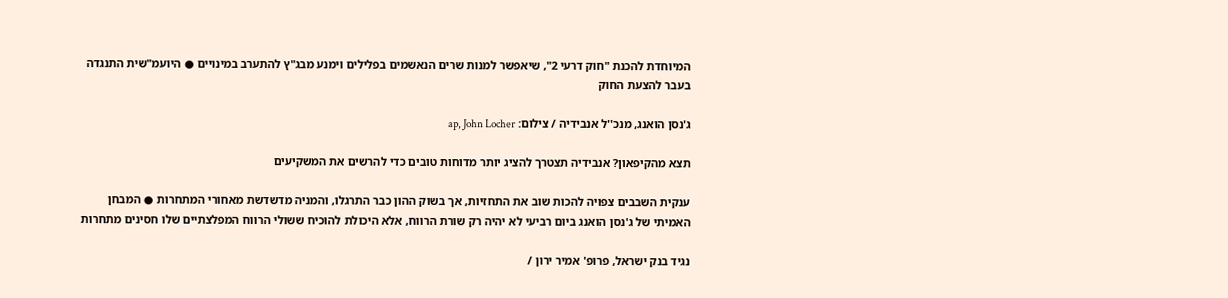המיוחדת להכנת "חוק דרעי 2", שיאפשר למנות שרים הנאשמים בפלילים וימנע מבג"ץ להתערב במינויים ● היועמ"שית התנגדה בעבר להצעת החוק

ג'נסן הואנג, מנכ''ל אנבידיה / צילום: ap, John Locher

תצא מהקיפאון? אנבידיה תצטרך להציג יותר מדוחות טובים כדי להרשים את המשקיעים

ענקית השבבים צפויה להכות שוב את התחזיות, אך בשוק ההון כבר התרגלו, והמניה מדשדשת מאחורי המתחרות ● המבחן האמיתי של ג'נסן הואנג ביום רביעי לא יהיה רק שורת הרווח, אלא היכולת להוכיח ששולי הרווח המפלצתיים שלו חסינים מתחרות

נגיד בנק ישראל, פרופ' אמיר ירון /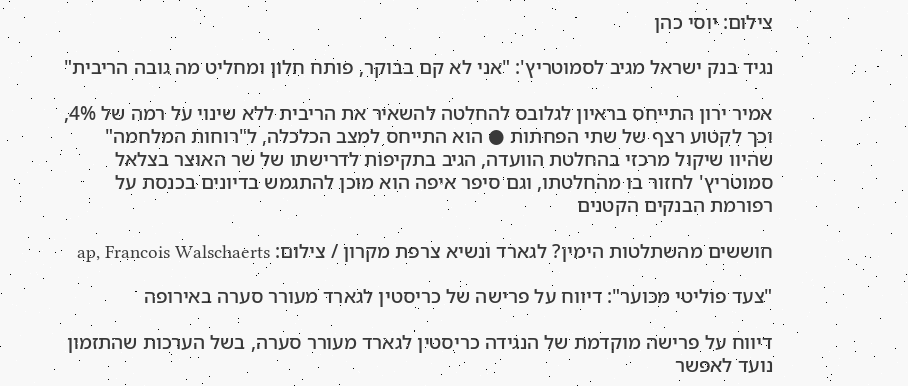צילום: יוסי כהן

נגיד בנק ישראל מגיב לסמוטריץ': "אני לא קם בבוקר, פותח חלון ומחליט מה גובה הריבית"

אמיר ירון התייחס בראיון לגלובס להחלטה להשאיר את הריבית ללא שינוי על רמה של 4%, וכך לקטוע רצף של שתי הפחתות ● הוא התייחס למצב הכלכלה, ל"רוחות המלחמה" שהיוו שיקול מרכזי בהחלטת הוועדה, הגיב בתקיפות לדרישתו של שר האוצר בצלאל סמוטריץ' לחזור בו מהחלטתו, וגם סיפר איפה הוא מוכן להתגמש בדיונים בכנסת על רפורמת הבנקים הקטנים

חוששים מהשתלטות הימין? לגארד ונשיא צרפת מקרון / צילום: ap, Francois Walschaerts

"צעד פוליטי מכוער": דיווח על פרישה של כריסטין לגארד מעורר סערה באירופה

דיווח על פרישה מוקדמת של הנגידה כריסטין לגארד מעורר סערה, בשל הערכות שהתזמון נועד לאפשר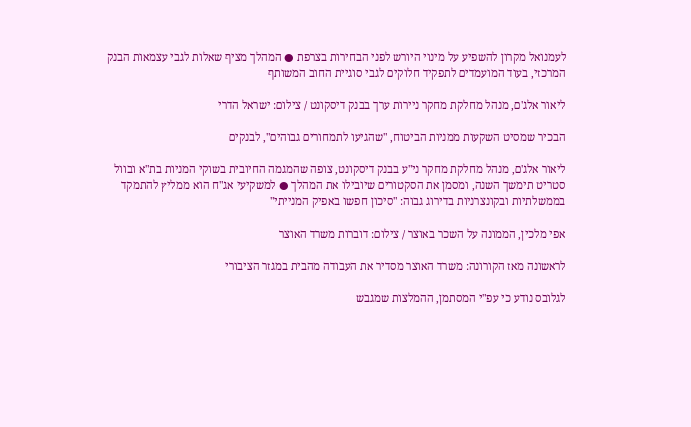לעמנואל מקרון להשפיע על מינוי היורש לפני הבחירות בצרפת ● המהלך מציף שאלות לגבי עצמאות הבנק המרכזי, בעוד המועמדים לתפקיד חלוקים לגבי סוגיית החוב המשותף

ליאור אלג'ם, מנהל מחלקת מחקר ניירות ערך בבנק דיסקונט / צילום: ישראל הדרי

הבכיר שמסיט השקעות ממניות הביטוח, "שהגיעו לתמחורים גבוהים", לבנקים

ליאור אלג'ם, מנהל מחלקת מחקר ני"ע בבנק דיסקונט, צופה שהמגמה החיובית בשוקי המניות בת"א ובוול סטריט תימשך השנה, ומסמן את הסקטורים שיובילו את המהלך ● למשקיעי אג"ח הוא ממליץ להתמקד בממשלתיות ובקונצרניות בדירוג גבוה: "סיכון חפשו באפיק המנייתי"

אפי מלכין, הממונה על השכר באוצר / צילום: דוברות משרד האוצר

לראשונה מאז הקורונה: משרד האוצר מסדיר את העבודה מהבית במגזר הציבורי

לגלובס נודע כי עפ"י המסתמן, ההמלצות שמגבש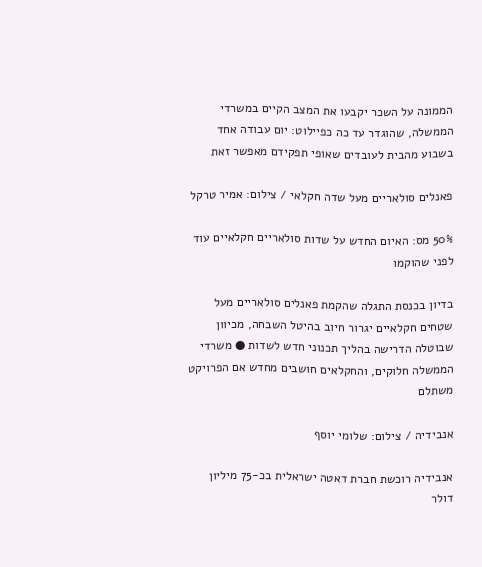הממונה על השכר יקבעו את המצב הקיים במשרדי הממשלה, שהוגדר עד כה כפיילוט: יום עבודה אחד בשבוע מהבית לעובדים שאופי תפקידם מאפשר זאת

פאנלים סולאריים מעל שדה חקלאי / צילום: אמיר טרקל

50% מס: האיום החדש על שדות סולאריים חקלאיים עוד לפני שהוקמו

בדיון בכנסת התגלה שהקמת פאנלים סולאריים מעל שטחים חקלאיים יגרור חיוב בהיטל השבחה, מכיוון שבוטלה הדרישה בהליך תכנוני חדש לשדות ● משרדי הממשלה חלוקים, והחקלאים חושבים מחדש אם הפרויקט משתלם

אנבידיה / צילום: שלומי יוסף

אנבידיה רוכשת חברת דאטה ישראלית בכ-75 מיליון דולר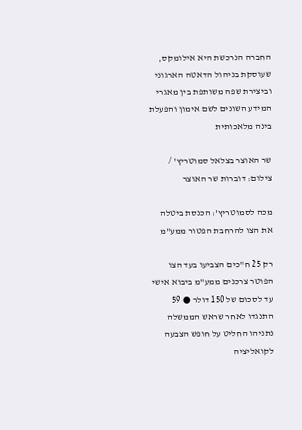החברה הנרכשת היא אילומקס, שעוסקת בניהול הדאטה הארגוני וביצירת שפה משותפת בין מאגרי המידע השונים לשם אימון והפעלת בינה מלאכותית

שר האוצר בצלאל סמוטריץ' / צילום: דוברות שר האוצר

מכה לסמוטריץ': הכנסת ביטלה את הצו להרחבת הפטור ממע"מ

רק 25 ח"כים הצביעו בעד הצו הפוטר צרכנים ממע"מ ביבוא אישי עד לסכום של 150 דולר ● 59 התנגדו לאחר שראש הממשלה נתניהו החליט על חופש הצבעה לקואליציה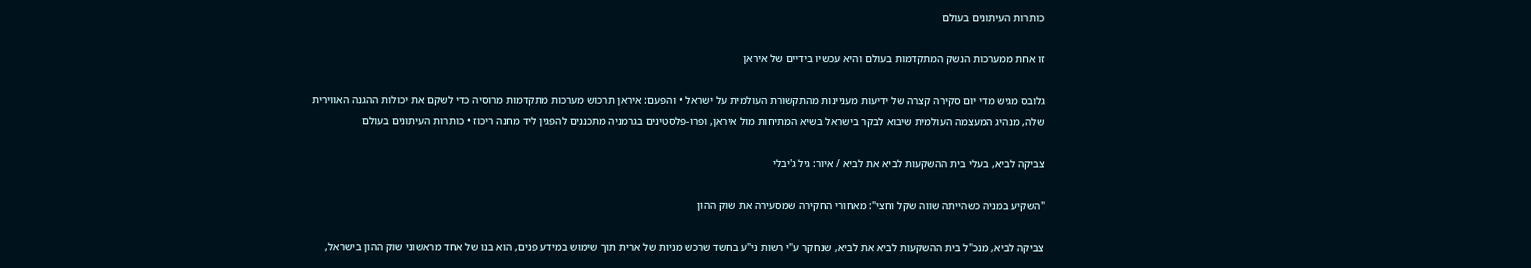כותרות העיתונים בעולם

זו אחת ממערכות הנשק המתקדמות בעולם והיא עכשיו בידיים של איראן

גלובס מגיש מדי יום סקירה קצרה של ידיעות מעניינות מהתקשורת העולמית על ישראל • והפעם: איראן תרכוש מערכות מתקדמות מרוסיה כדי לשקם את יכולות ההגנה האווירית שלה, מנהיג המעצמה העולמית שיבוא לבקר בישראל בשיא המתיחות מול איראן, ופרו-פלסטינים בגרמניה מתכננים להפגין ליד מחנה ריכוז • כותרות העיתונים בעולם

צביקה לביא, בעלי בית ההשקעות לביא את לביא / איור: גיל ג'יבלי

"השקיע במניה כשהייתה שווה שקל וחצי": מאחורי החקירה שמסעירה את שוק ההון

צביקה לביא, מנכ"ל בית ההשקעות לביא את לביא, שנחקר ע"י רשות ני"ע בחשד שרכש מניות של ארית תוך שימוש במידע פנים, הוא בנו של אחד מראשוני שוק ההון בישראל,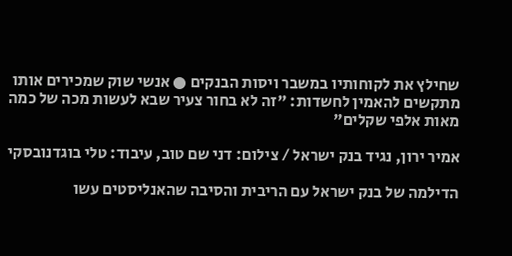שחילץ את לקוחותיו במשבר ויסות הבנקים ● אנשי שוק שמכירים אותו מתקשים להאמין לחשדות: "זה לא בחור צעיר שבא לעשות מכה של כמה מאות אלפי שקלים"

אמיר ירון, נגיד בנק ישראל / צילום: דני שם טוב, עיבוד: טלי בוגדנובסקי

הדילמה של בנק ישראל עם הריבית והסיבה שהאנליסטים עשו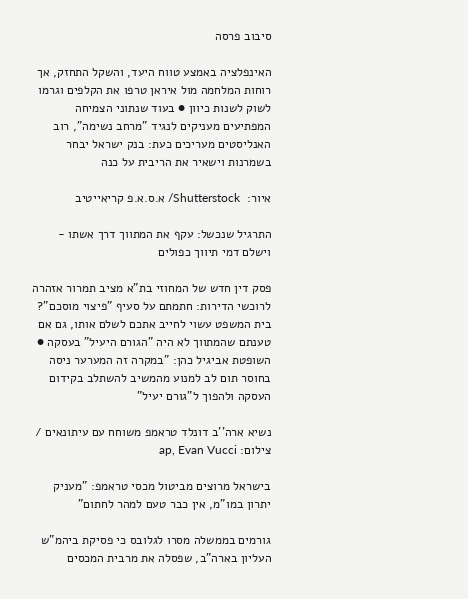סיבוב פרסה

האינפלציה באמצע טווח היעד, והשקל התחזק, אך רוחות המלחמה מול איראן טרפו את הקלפים וגרמו לשוק לשנות כיוון ● בעוד שנתוני הצמיחה המפתיעים מעניקים לנגיד "מרחב נשימה", רוב האנליסטים מעריכים כעת: בנק ישראל יבחר בשמרנות וישאיר את הריבית על כנה

איור:  Shutterstock/ א.ס.א.פ קריאייטיב

התרגיל שנכשל: עקף את המתווך דרך אשתו - וישלם דמי תיווך כפולים

פסק דין חדש של המחוזי בת"א מציב תמרור אזהרה לרוכשי הדירות: חתמתם על סעיף "פיצוי מוסכם"? בית המשפט עשוי לחייב אתכם לשלם אותו, גם אם טענתם שהמתווך לא היה "הגורם היעיל" בעסקה ● השופטת אביגיל כהן: "במקרה זה המערער ניסה בחוסר תום לב למנוע מהמשיב להשתלב בקידום העסקה ולהפוך ל"גורם יעיל"

נשיא ארה''ב דונלד טראמפ משוחח עם עיתונאים / צילום: ap, Evan Vucci

בישראל מרוצים מביטול מכסי טראמפ: "מעניק יתרון במו"מ, אין כבר טעם למהר לחתום"

גורמים בממשלה מסרו לגלובס כי פסיקת ביהמ"ש העליון בארה"ב, שפסלה את מרבית המכסים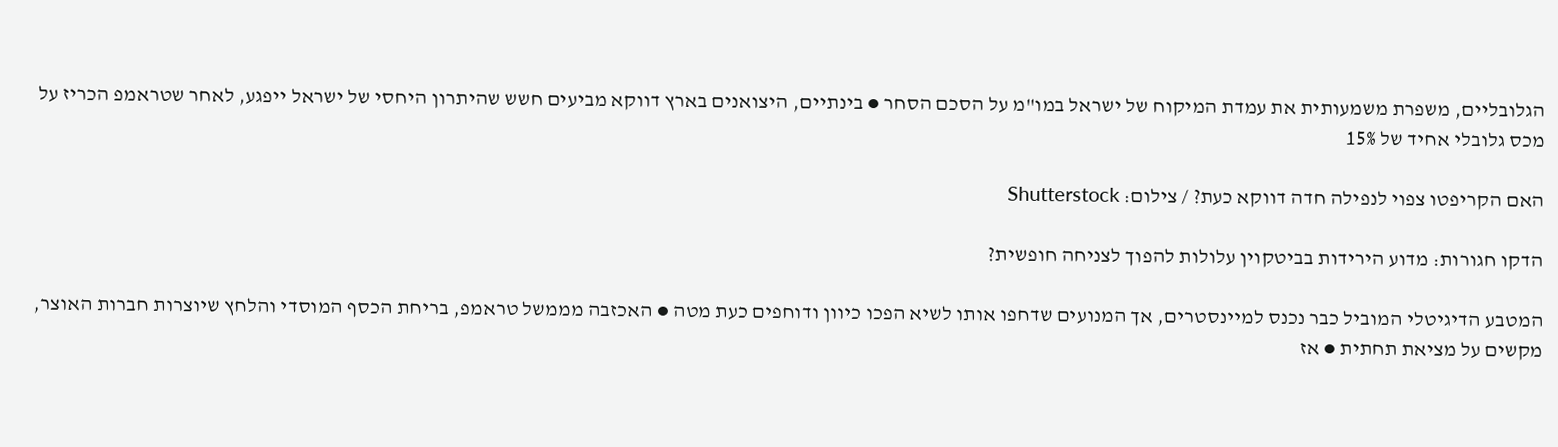הגלובליים, משפרת משמעותית את עמדת המיקוח של ישראל במו"מ על הסכם הסחר ● בינתיים, היצואנים בארץ דווקא מביעים חשש שהיתרון היחסי של ישראל ייפגע, לאחר שטראמפ הכריז על מכס גלובלי אחיד של 15%

האם הקריפטו צפוי לנפילה חדה דווקא כעת? / צילום: Shutterstock

הדקו חגורות: מדוע הירידות בביטקוין עלולות להפוך לצניחה חופשית?

המטבע הדיגיטלי המוביל כבר נכנס למיינסטרים, אך המנועים שדחפו אותו לשיא הפכו כיוון ודוחפים כעת מטה ● האכזבה מממשל טראמפ, בריחת הכסף המוסדי והלחץ שיוצרות חברות האוצר, מקשים על מציאת תחתית ● אז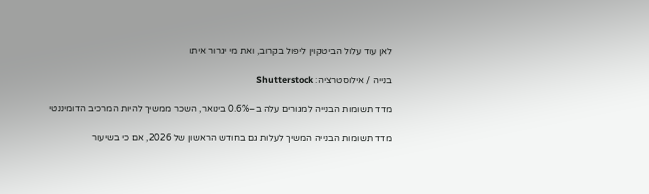לאן עוד עלול הביטקוין ליפול בקרוב, ואת מי יגרור איתו

בנייה / אילוסטרציה: Shutterstock

מדד תשומות הבנייה למגורים עלה ב–0.6% בינואר, השכר ממשיך להיות המרכיב הדומיננטי

מדד תשומות הבנייה המשיך לעלות גם בחודש הראשון של 2026, אם כי בשיעור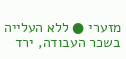מזערי ● ללא העלייה בשכר העבודה, ירד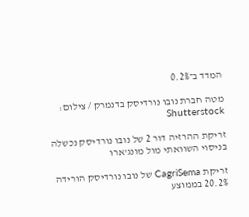המדד ב־0.2%

מטה חברת נובו נורדיסק בדנמרק / צילום: Shutterstock

זריקת ההרזיה דור 2 של נובו נורדיסק נכשלה בניסוי השוואתי מול מונג'ארו

זריקת CagriSema של נובו נורדיסק הורידה 20.2% בממוצע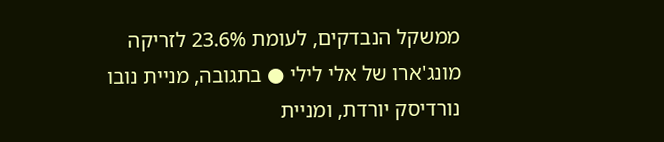ממשקל הנבדקים, לעומת 23.6% לזריקה מונג'ארו של אלי לילי ● בתגובה, מניית נובו נורדיסק יורדת, ומניית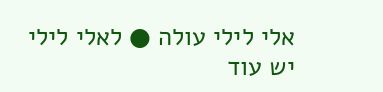אלי לילי עולה ● לאלי לילי יש עוד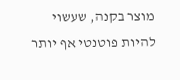מוצר בקנה, שעשוי להיות פוטנטי אף יותר